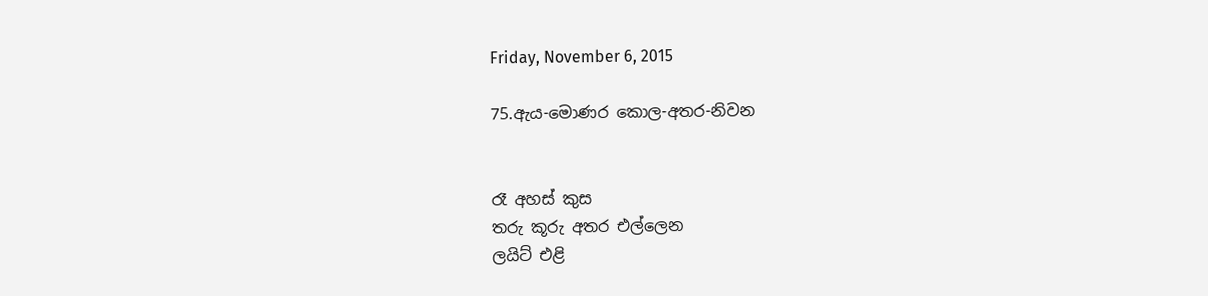Friday, November 6, 2015

75.ඇය-මොණර කොල-අතර-නිවන


රෑ අහස් කුස
තරු කූරු අතර එල්ලෙන
ලයිට් එළි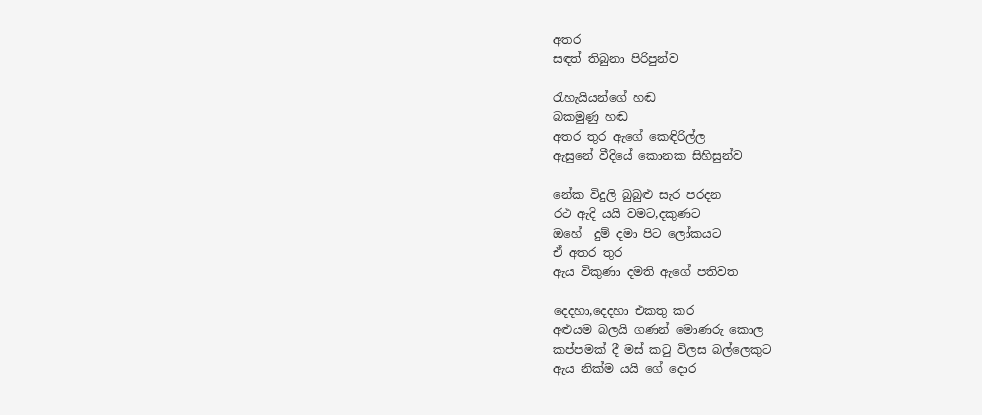අතර
සඳත් තිබුනා පිරිපුන්ව

රැහැයියන්ගේ හඬ
බකමුණු හඬ
අතර තුර ඇගේ කෙඳිරිල්ල
ඇසුනේ වීදියේ කොනක සිහිසුන්ව

නේක විදුලි බුබුළු සැර පරදන
රථ ඇදි යයි වමට,දකුණට
ඔහේ  දුම් දමා පිට ලෝකයට
ඒ අතර තුර
ඇය විකුණා දමති ඇගේ පතිවත

දෙදහා,දෙදහා එකතු කර
අළුයම බලයි ගණන් මොණරු කොල
කප්පමක් දී මස් කටු විලස බල්ලෙකුට
ඇය නික්ම යයි ගේ දොර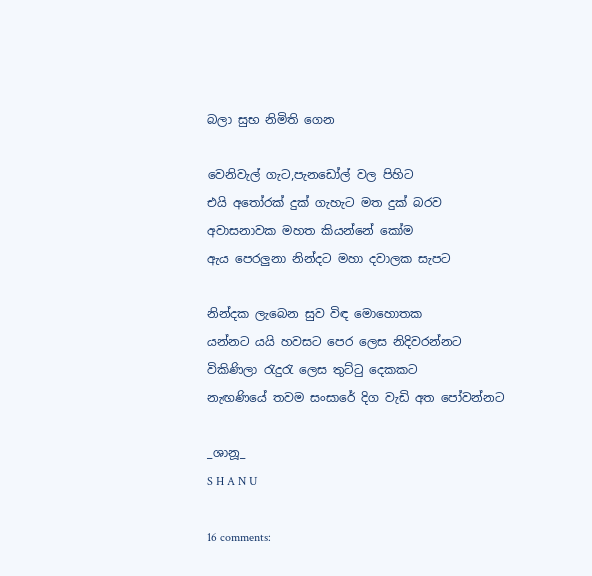බලා සුභ නිමිති ගෙන

වෙනිවැල් ගැට,පැනඩෝල් වල පිහිට
එයි අතෝරක් දුක් ගැහැට මත දුක් බරව
අවාසනාවක මහත කියන්නේ කෝම
ඇය පෙරලුනා නින්දට මහා දවාලක සැපට

නින්දක ලැබෙන සුව විඳ මොහොතක
යන්නට යයි හවසට පෙර ලෙස නිදිවරන්නට
විකිණිලා රැදුරැ ලෙස තුට්ටු දෙකකට
නැඟණියේ තවම සංසාරේ දිග වැඩි අත පෝවන්නට

_ශානූ_
S H A N U

16 comments: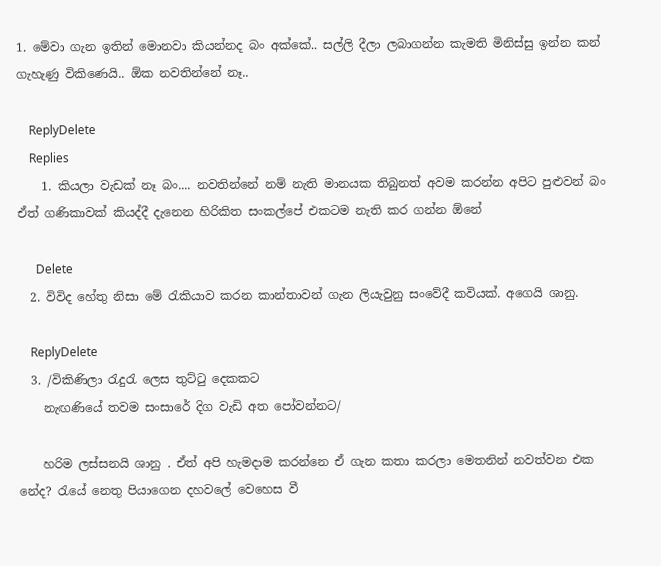1. මේවා ගැන ඉතින් මොනවා කියන්නද බං අක්කේ.. සල්ලි දීලා ලබාගන්න කැමති මිනිස්සු ඉන්න කන් ගැහැණු විකිණෙයි.. ඕක නවතින්නේ නෑ..

    ReplyDelete
    Replies
    1. කියලා වැඩක් නෑ බං.... නවතින්නේ නම් නැති මානයක තිබුනත් අවම කරන්න අපිට පුළුවන් බං ඒත් ගණිකාවක් කියද්දී දැනෙන හිරිකිත සංකල්පේ එකටම නැති කර ගන්න ඕනේ

      Delete
  2. විවිද හේතු නිසා මේ රැකියාව කරන කාන්තාවන් ගැන ලියැවුනු සංවේදී කවියක්. අගෙයි ශානු.

    ReplyDelete
  3. /විකිණිලා රැදුරැ ලෙස තුට්ටු දෙකකට
    නැඟණියේ තවම සංසාරේ දිග වැඩි අත පෝවන්නට/

    හරිම ලස්සනයි ශානු . ඒත් අපි හැමදාම කරන්නෙ ඒ ගැන කතා කරලා මෙතනින් නවත්වන එක නේද? රැයේ නෙතු පියාගෙන දහවලේ වෙහෙස වී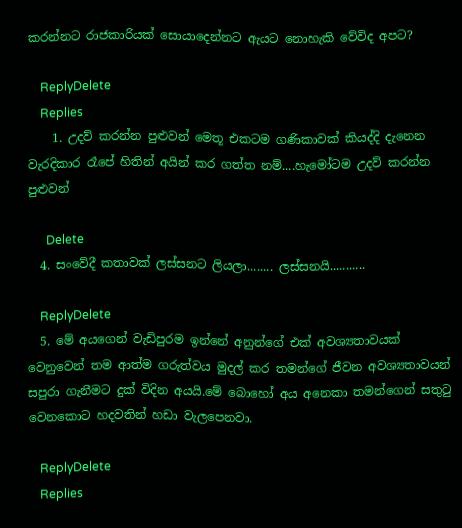කරන්නට රාජකාරියක් සොයාදෙන්නට ඇයට නොහැකි වේවිද අපට?

    ReplyDelete
    Replies
    1. උදව් කරන්න පුළුවන් මෙතූ එකටම ගණිකාවක් කියද්දි දැනෙන වැරදිකාර රෑපේ හිතින් අයින් කර ගත්ත නම්....හැමෝටම උදව් කරන්න පුළුවන්

      Delete
  4. සංවේදී කතාවක් ලස්සනට ලියලා........ ලස්සනයි...........

    ReplyDelete
  5. මේ අයගෙන් වැඩිපුරම ඉන්නේ අනුන්ගේ එක් අවශ්‍යතාවයක් වෙනුවෙන් තම ආත්ම ගරුත්වය මුදල් කර තමන්ගේ ජීවන අවශ්‍යතාවයන් සපුරා ගැනීමට දුක් විදින අයයි.මේ බොහෝ අය අනෙකා තමන්ගෙන් සතුටු වෙනකොට හදවතින් හඩා වැලපෙනවා.

    ReplyDelete
    Replies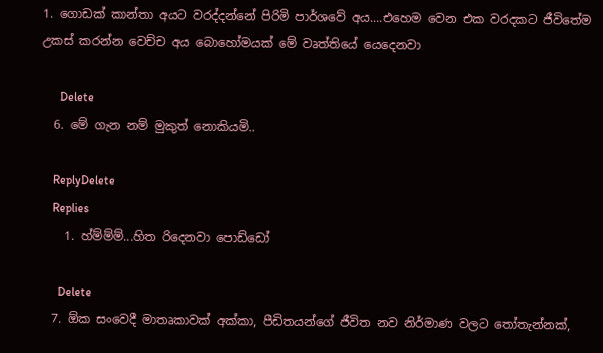1. ගොඩක් කාන්තා අයට වරද්දන්නේ පිරිමි පාර්ශවේ අය....එහෙම වෙන එක වරදකට ජීවිතේම උකස් කරන්න වෙච්ච අය බොහෝමයක් මේ වෘත්තියේ යෙදෙනවා

      Delete
  6. මේ ගැන නම් මුකුත් නොකියමි..

    ReplyDelete
    Replies
    1. හ්ම්ම්ම්...හිත රිදෙනවා පොඩ්ඩෝ

      Delete
  7. ඕක සංවෙදී මාතෘකාවක් අක්කා, පීඩිතයන්ගේ ජීවිත නව නිර්මාණ වලට තෝතැන්නක්,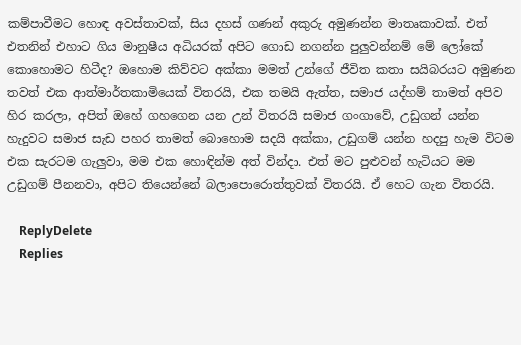කම්පාවීමට හොඳ අවස්තාවක්, සිය දහස් ගණන් අකුරු අමුණන්න මාතෘකාවක්. එත් එතනින් එහාට ගිය මානුෂීය අධියරක් අපිට ගොඩ නගන්න පුලුවන්නම් මේ ලෝකේ කොහොමට හිටීද? ඔහොම කිව්වට අක්කා මමත් උන්ගේ ජීවිත කතා සයිබරයට අමුණන තවත් එක ආත්මාර්තකාමියෙක් විතරයි, එක තමයි ඇත්ත, සමාජ යද්හම් තාමත් අපිව හිර කරලා, අපිත් ඔහේ ගහගෙන යන උන් විතරයි සමාජ ගංගාවේ, උඩුගන් යන්න හැදුවට සමාජ සැඩ පහර තාමත් බොහොම සදයි අක්කා, උඩුගම් යන්න හදපු හැම විටම එක සැරටම ගැලුවා, මම එක හොඳින්ම අත් වින්දා. එත් මට පුළුවන් හැටියට මම උඩුගම් පීනනවා, අපිට තියෙන්නේ බලාපොරොත්තුවක් විතරයි. ඒ හෙට ගැන විතරයි.

    ReplyDelete
    Replies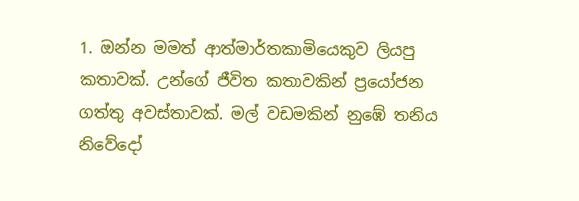1. ඔන්න මමත් ආත්මාර්තකාමියෙකුව ලියපු කතාවක්. උන්ගේ ජීවිත කතාවකින් ප්‍රයෝජන ගත්තු අවස්තාවක්. මල් වඩමකින් නුඹේ තනිය නිවේදෝ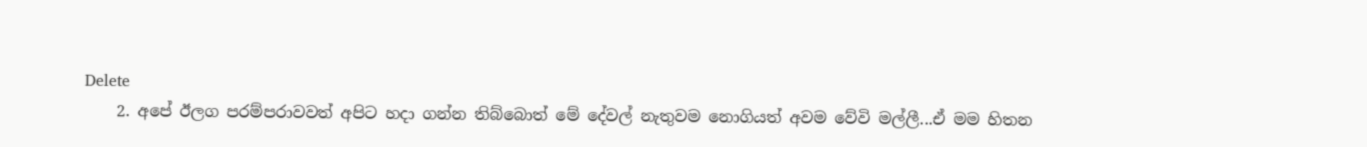Delete
    2. අපේ ඊලග පරම්පරාවවත් අපිට හදා ගන්න තිබ්බොත් මේ දේවල් නැතුවම නොගියත් අවම වේවි මල්ලී...ඒ මම හිතන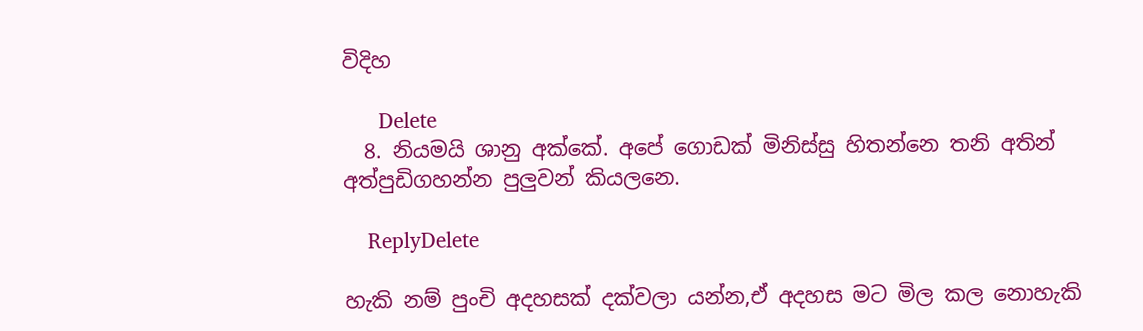විදිහ

      Delete
  8. නියමයි ශානු අක්කේ. අපේ ගොඩක් මිනිස්සු හිතන්නෙ තනි අතින් අත්පුඩිගහන්න පුලුවන් කියලනෙ.

    ReplyDelete

හැකි නම් පුංචි අදහසක් දක්වලා යන්න,ඒ අදහස මට මිල කල නොහැකි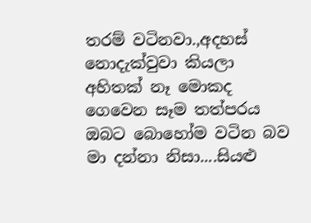තරම් වටිනවා.,අදහස් නොදැක්වුවා කියලා අහිතක් නෑ මොකද ගෙවෙන සෑම තත්පරය ඔබට බොහෝම වටින බව මා දන්නා නිසා....සියළු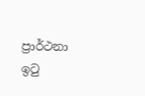ප්‍රාර්ථනා ඉටු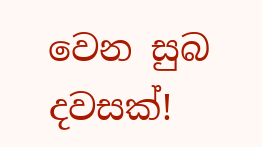වෙන සුබ දවසක්!